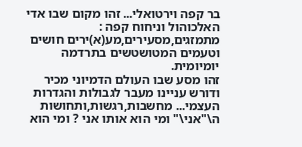בר קפה וירטואלי... זהו מקום שבו אדי האלכוהול וניחוח קפה : מתמזגים,מסעירים,מע(א)ירים חושים וטעמים המטושטשים בתרדמה יומיומית.
זהו מסע שבו העולם הדמיוני מכיר ודורש עניינו מעבר לגבולות והגדרות העצמי... מחשבות,רגשות,ותחושות ה\"אני\" ומי הוא אותו אני ? ומי הוא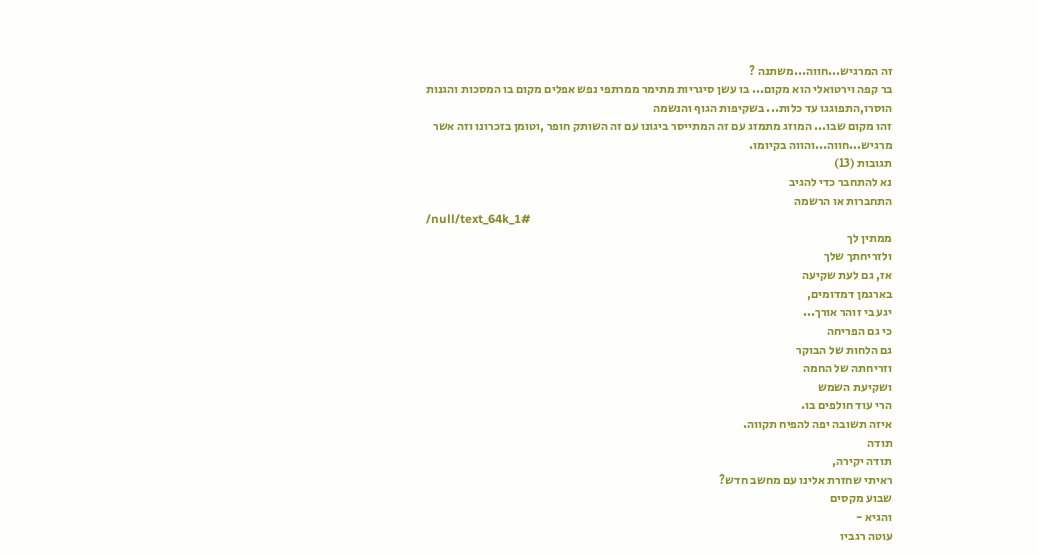זה המרגיש...חווה...משתנה ?
בר קפה וירטואלי הוא מקום... בו עשן סיגריות מתימר ממרתפי נפש אפלים מקום בו המסכות והגנות הוסרו,התפוגגו עד כלות... בשקיפות הגוף והנשמה
זהו מקום שבו... המוזג מתמזג עם זה המתייסר ביגונו עם זה השותק חופר ,וטומן בזכרונו וזה אשר מרגיש...חווה...והווה בקיומו.
תגובות (13)
נא להתחבר כדי להגיב
התחברות או הרשמה
/null/text_64k_1#
ממתין לך
ולזריחתך שלך
אז, גם לעת שקיעה
בארגמן דמדומים,
יגע בי זוהר אורך...
כי גם הפריחה
גם הלחות של הבוקר
וזריחתה של החמה
ושקיעת השמש
הרי עוד חולפים בו.
איזה תשובה יפה להפיח תקווה.
תודה
תודה יקירה,
ראיתי שחזרת אלינו עם מחשב חדש?
שבוע מקסים
והגיא -
עוטה רגביו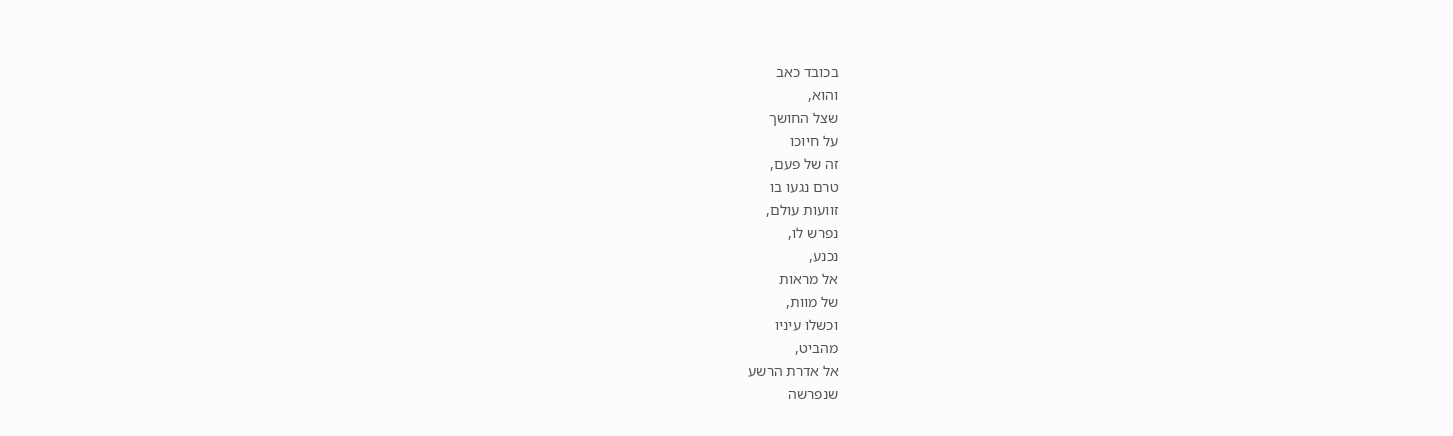בכובד כאב
והוא,
שצל החושך
על חיוכו
זה של פעם,
טרם נגעו בו
זוועות עולם,
נפרש לו,
נכנע,
אל מראות
של מוות,
וכשלו עיניו
מהביט,
אל אדרת הרשע
שנפרשה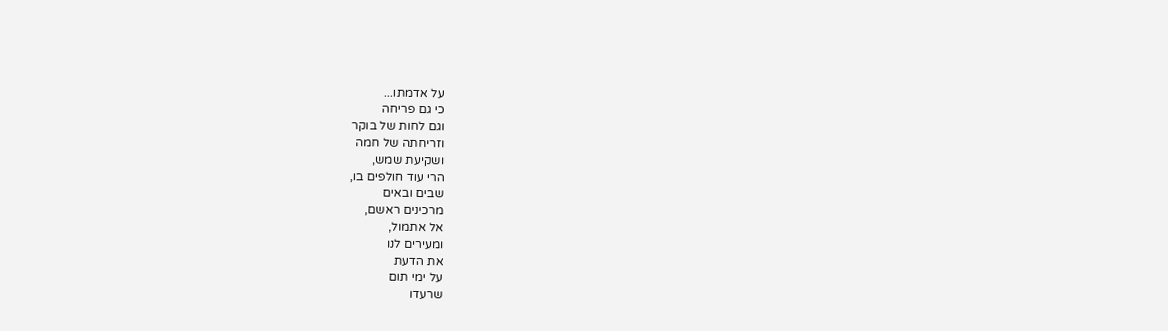על אדמתו...
כי גם פריחה
וגם לחות של בוקר
וזריחתה של חמה
ושקיעת שמש,
הרי עוד חולפים בו,
שבים ובאים
מרכינים ראשם,
אל אתמול,
ומעירים לנו
את הדעת
על ימי תום
שרעדו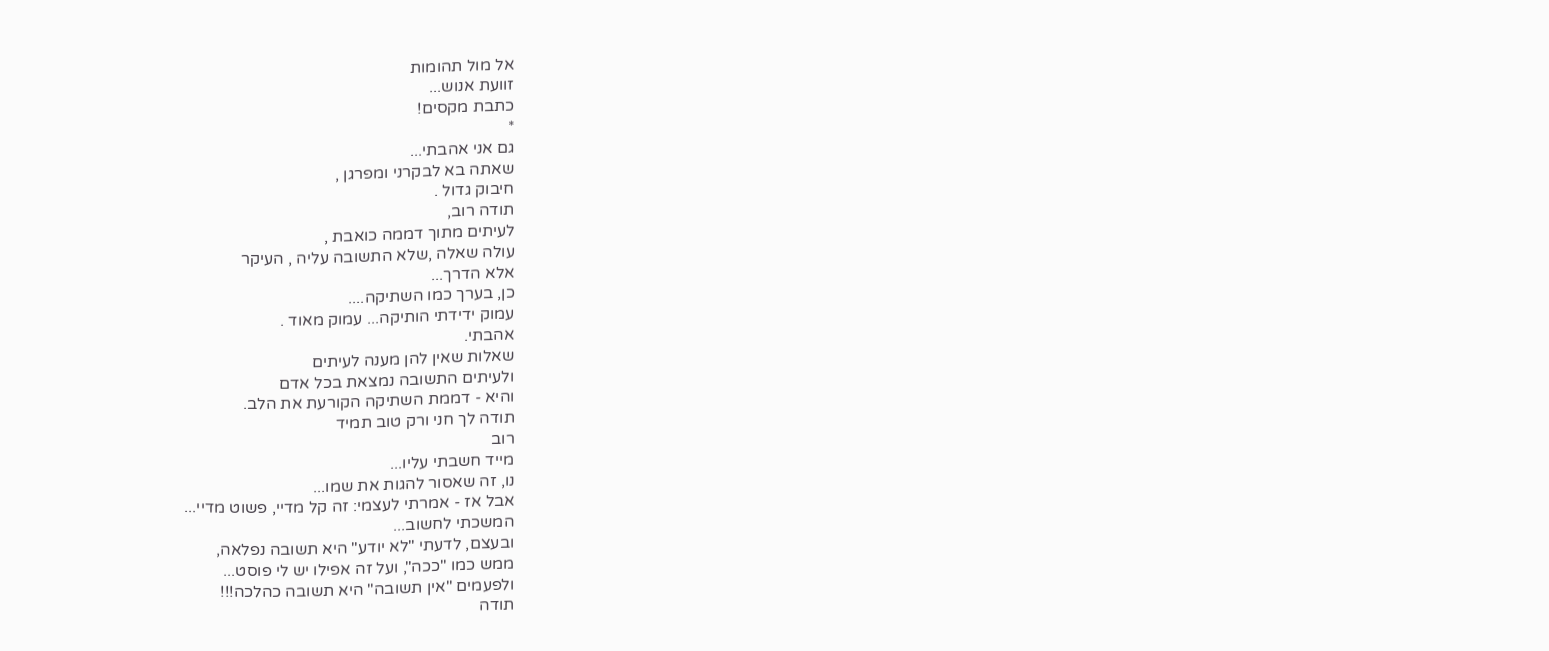אל מול תהומות
זוועת אנוש...
כתבת מקסים!
*
גם אני אהבתי...
שאתה בא לבקרני ומפרגן ,
חיבוק גדול .
תודה רוב,
לעיתים מתוך דממה כואבת ,
עולה שאלה ,שלא התשובה עליה , העיקר
אלא הדרך...
כן, בערך כמו השתיקה....
עמוק ידידתי הותיקה... עמוק מאוד .
אהבתי.
שאלות שאין להן מענה לעיתים
ולעיתים התשובה נמצאת בכל אדם
והיא - דממת השתיקה הקורעת את הלב.
תודה לך חני ורק טוב תמיד
רוב
מייד חשבתי עליו...
נו, זה שאסור להגות את שמו...
אבל אז - אמרתי לעצמי: זה קל מדיי, פשוט מדיי...
המשכתי לחשוב...
ובעצם, לדעתי "לא יודע" היא תשובה נפלאה,
ממש כמו "ככה", ועל זה אפילו יש לי פוסט...
ולפעמים "אין תשובה" היא תשובה כהלכה!!!
תודה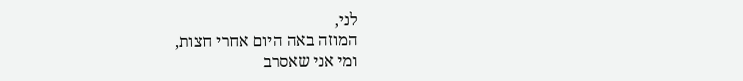לני,
המוזה באה היום אחרי חצות,
ומי אני שאסרב